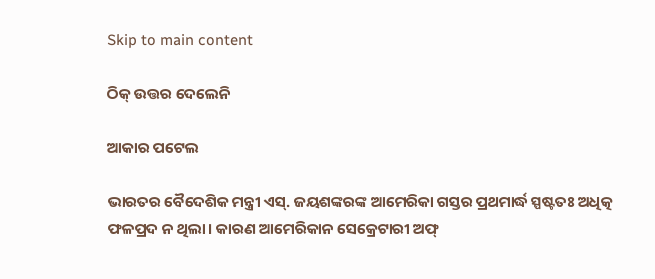Skip to main content

ଠିକ୍‌ ଉତ୍ତର ଦେଲେନି

ଆକାର ପଟେଲ

ଭାରତର ବୈଦେଶିକ ମନ୍ତ୍ରୀ ଏସ୍‌. ଜୟଶଙ୍କରଙ୍କ ଆମେରିକା ଗସ୍ତର ପ୍ରଥମାର୍ଦ୍ଧ ସ୍ପଷ୍ଟତଃ ଅଧିତ୍କ ଫଳପ୍ରଦ ନ ଥିଲା। କାରଣ ଆମେରିକାନ ସେକ୍ରେଟାରୀ ଅଫ୍‌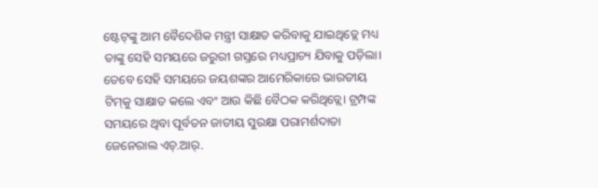ଷ୍ଟେଟ୍‌ଙ୍କୁ ଆମ ବୈଦେଶିକ ମନ୍ତ୍ରୀ ସାକ୍ଷାତ କରିବାକୁ ଯାଇଥିତ୍ଲେ ମଧ୍ୟ ତାଙ୍କୁ ସେହି ସମୟରେ ଜରୁରୀ ଗସ୍ତରେ ମଧ୍ୟପ୍ରାଚ୍ୟ ଯିବାକୁ ପଡ଼ିଲା। ତେବେ ସେହି ସମୟରେ ଜୟଶଙ୍କର ଆମେରିକାରେ ଭାରତୀୟ ଟିମ୍‌କୁ ସାକ୍ଷାତ କଲେ ଏବଂ ଆଉ କିଛି ବୈଠକ କରିଥିତ୍ଲେ। ଟ୍ରମ୍ପଙ୍କ ସମୟରେ ଥିବା ପୂର୍ବତନ ଜାତୀୟ ସୁରକ୍ଷା ପରାମର୍ଶଦାତା ଜେନେରାଲ ଏଚ୍‌.ଆର୍‌.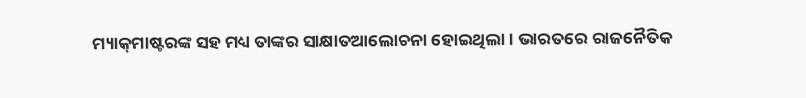ମ୍ୟାକ୍‌ମାଷ୍ଟରଙ୍କ ସହ ମଧ୍ୟ ତାଙ୍କର ସାକ୍ଷାତଆଲୋଚନା ହୋଇଥିଲା। ଭାରତରେ ରାଜନୈତିକ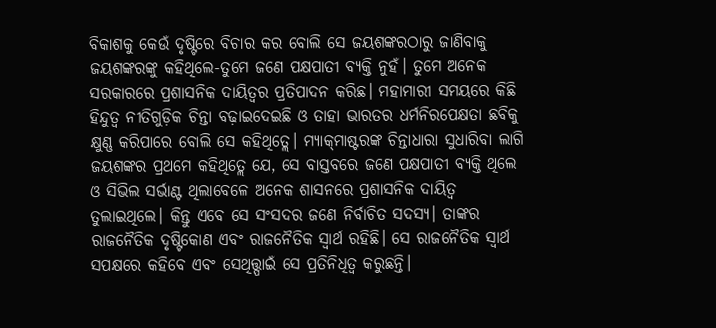ବିକାଶକୁ କେଉଁ ଦୃଷ୍ଟିରେ ବିଚାର କର ବୋଲି ସେ ଜୟଶଙ୍କରଠାରୁ ଜାଣିବାକୁ ଜୟଶଙ୍କରଙ୍କୁ କହିଥିଲେ-ତୁମେ ଜଣେ ପକ୍ଷପାତୀ ବ୍ୟକ୍ତି ନୁହଁ। ତୁମେ ଅନେକ ସରକାରରେ ପ୍ରଶାସନିକ ଦାୟିତ୍ୱର ପ୍ରତିପାଦନ କରିଛ। ମହାମାରୀ ସମୟରେ କିଛି ହିନ୍ଦୁତ୍ୱ ନୀତିଗୁଡ଼ିକ ଚିନ୍ତା ବଢ଼ାଇଦେଇଛି ଓ ତାହା ଭାରତର ଧର୍ମନିରପେକ୍ଷତା ଛବିକୁ କ୍ଷୁଣ୍ଣ କରିପାରେ ବୋଲି ସେ କହିଥିତ୍ଲେ। ମ୍ୟାକ୍‌ମାଷ୍ଟରଙ୍କ ଚିନ୍ତାଧାରା ସୁଧାରିବା ଲାଗି ଜୟଶଙ୍କର ପ୍ରଥମେ କହିଥିତ୍ଲେ ଯେ, ସେ ବାସ୍ତବରେ ଜଣେ ପକ୍ଷପାତୀ ବ୍ୟକ୍ତି ଥିଲେ ଓ ସିଭିଲ ସର୍ଭାଣ୍ଟ ଥିଲାବେଳେ ଅନେକ ଶାସନରେ ପ୍ରଶାସନିକ ଦାୟିତ୍ୱ ତୁଲାଇଥିଲେ। କିନ୍ତୁ ଏବେ ସେ ସଂସଦର ଜଣେ ନିର୍ବାଚିତ ସଦସ୍ୟ। ତାଙ୍କର ରାଜନୈତିକ ଦୃଷ୍ଟିକୋଣ ଏବଂ ରାଜନୈତିକ ସ୍ବାର୍ଥ ରହିଛି। ସେ ରାଜନୈତିକ ସ୍ବାର୍ଥ ସପକ୍ଷରେ କହିବେ ଏବଂ ସେଥିତ୍ତ୍ପାଇଁ ସେ ପ୍ରତିନିଧିତ୍ୱ କରୁଛନ୍ତି।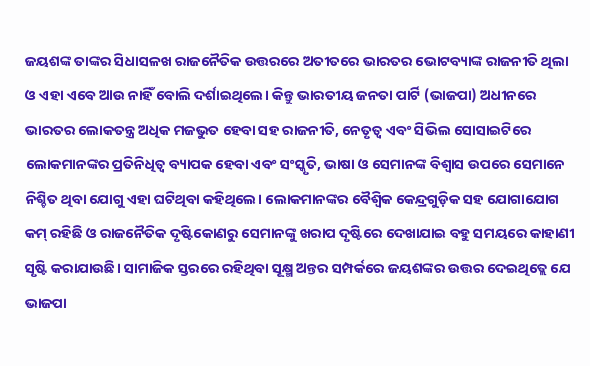ଜୟଶଙ୍କ ତାଙ୍କର ସିଧାସଳଖ ରାଜନୈତିକ ଉତ୍ତରରେ ଅତୀତରେ ଭାରତର ଭୋଟବ୍ୟାଙ୍କ ରାଜନୀତି ଥିଲା ଓ ଏହା ଏବେ ଆଉ ନାହିଁ ବୋଲି ଦର୍ଶାଇଥିଲେ। କିନ୍ତୁ ଭାରତୀୟ ଜନତା ପାର୍ଟି (ଭାଜପା) ଅଧୀନରେ ଭାରତର ଲୋକତନ୍ତ୍ର ଅଧିକ ମଜଭୁତ ହେବା ସହ ରାଜନୀତି, ନେତୃତ୍ୱ ଏବଂ ସିଭିଲ ସୋସାଇଟିରେ ଲୋକମାନଙ୍କର ପ୍ରତିନିଧିତ୍ୱ ବ୍ୟାପକ ହେବା ଏବଂ ସଂସ୍କୃତି, ଭାଷା ଓ ସେମାନଙ୍କ ବିଶ୍ୱାସ ଉପରେ ସେମାନେ ନିଶ୍ଚିତ ଥିବା ଯୋଗୁ ଏହା ଘଟିଥିବା କହିଥିଲେ। ଲୋକମାନଙ୍କର ବୈଶ୍ୱିକ କେନ୍ଦ୍ରଗୁଡ଼ିକ ସହ ଯୋଗାଯୋଗ କମ୍‌ ରହିଛି ଓ ରାଜନୈତିକ ଦୃଷ୍ଟିକୋଣରୁ ସେମାନଙ୍କୁ ଖରାପ ଦୃଷ୍ଟିରେ ଦେଖାଯାଇ ବହୁ ସମୟରେ କାହାଣୀ ସୃଷ୍ଟି କରାଯାଉଛି। ସାମାଜିକ ସ୍ତରରେ ରହିଥିବା ସୂକ୍ଷ୍ମ ଅନ୍ତର ସମ୍ପର୍କରେ ଜୟଶଙ୍କର ଉତ୍ତର ଦେଇଥିତ୍ଲେ ଯେ ଭାଜପା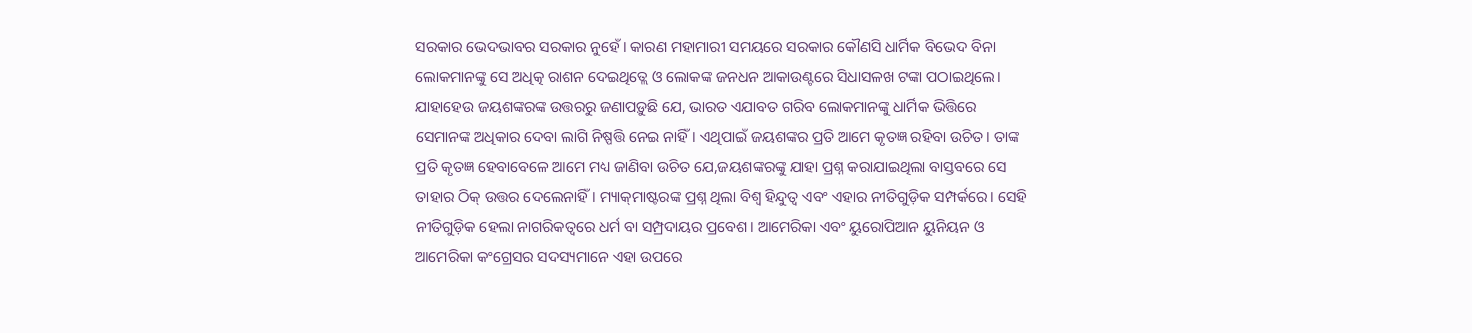ସରକାର ଭେଦଭାବର ସରକାର ନୁହେଁ। କାରଣ ମହାମାରୀ ସମୟରେ ସରକାର କୌଣସି ଧାର୍ମିକ ବିଭେଦ ବିନା ଲୋକମାନଙ୍କୁ ସେ ଅଧିତ୍କ ରାଶନ ଦେଇଥିତ୍ଲେ ଓ ଲୋକଙ୍କ ଜନଧନ ଆକାଉଣ୍ଟରେ ସିଧାସଳଖ ଟଙ୍କା ପଠାଇଥିଲେ।
ଯାହାହେଉ ଜୟଶଙ୍କରଙ୍କ ଉତ୍ତରରୁ ଜଣାପଡ଼ୁଛି ଯେ, ଭାରତ ଏଯାବତ ଗରିବ ଲୋକମାନଙ୍କୁ ଧାର୍ମିକ ଭିତ୍ତିରେ ସେମାନଙ୍କ ଅଧିକାର ଦେବା ଲାଗି ନିଷ୍ପତ୍ତି ନେଇ ନାହିଁ। ଏଥିପାଇଁ ଜୟଶଙ୍କର ପ୍ରତି ଆମେ କୃତଜ୍ଞ ରହିବା ଉଚିତ। ତାଙ୍କ ପ୍ରତି କୃତଜ୍ଞ ହେବାବେଳେ ଆମେ ମଧ୍ୟ ଜାଣିବା ଉଚିତ ଯେ,ଜୟଶଙ୍କରଙ୍କୁ ଯାହା ପ୍ରଶ୍ନ କରାଯାଇଥିଲା ବାସ୍ତବରେ ସେ ତାହାର ଠିକ୍‌ ଉତ୍ତର ଦେଲେନାହିଁ। ମ୍ୟାକ୍‌ମାଷ୍ଟରଙ୍କ ପ୍ରଶ୍ନ ଥିଲା ବିଶ୍ୱ ହିନ୍ଦୁତ୍ୱ ଏବଂ ଏହାର ନୀତିଗୁଡ଼ିକ ସମ୍ପର୍କରେ। ସେହି ନୀତିଗୁଡ଼ିକ ହେଲା ନାଗରିକତ୍ୱରେ ଧର୍ମ ବା ସମ୍ପ୍ରଦାୟର ପ୍ରବେଶ। ଆମେରିକା ଏବଂ ୟୁରୋପିଆନ ୟୁନିୟନ ଓ ଆମେରିକା କଂଗ୍ରେସର ସଦସ୍ୟମାନେ ଏହା ଉପରେ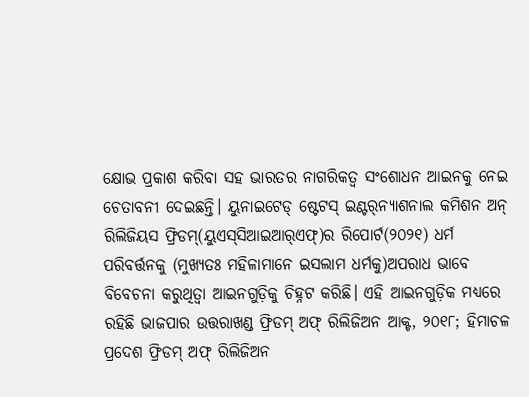କ୍ଷୋଭ ପ୍ରକାଶ କରିବା ସହ ଭାରତର ନାଗରିକତ୍ୱ ସଂଶୋଧନ ଆଇନକୁ ନେଇ ଚେତାବନୀ ଦେଇଛନ୍ତି। ୟୁନାଇଟେଡ୍‌ ଷ୍ଟେଟସ୍‌ ଇଣ୍ଟର୍‌ନ୍ୟାଶନାଲ କମିଶନ ଅନ୍‌ ରିଲିଜିୟସ ଫ୍ରିଡମ୍‌(ୟୁଏସ୍‌ସିଆଇଆର୍‌ଏଫ୍‌)ର ରିପୋର୍ଟ(୨୦୨୧) ଧର୍ମ ପରିବର୍ତ୍ତନକୁ (ମୁଖ୍ୟତଃ ମହିଳାମାନେ ଇସଲାମ ଧର୍ମକୁ)ଅପରାଧ ଭାବେ ବିବେଚନା କରୁଥିତ୍ବା ଆଇନଗୁଡ଼ିକୁ ଚିହ୍ନଟ କରିଛି। ଏହି ଆଇନଗୁଡ଼ିକ ମଧ୍ୟରେ ରହିଛି ଭାଜପାର ଉତ୍ତରାଖଣ୍ଡ ଫ୍ରିଡମ୍‌ ଅଫ୍‌ ରିଲିଜିଅନ ଆକ୍ଟ, ୨୦୧୮; ହିମାଚଳ ପ୍ରଦେଶ ଫ୍ରିଡମ୍‌ ଅଫ୍‌ ରିଲିଜିଅନ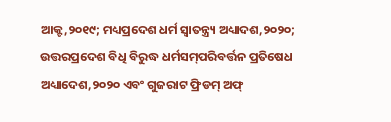ଆକ୍ଟ,୨୦୧୯; ମଧ୍ୟପ୍ରଦେଶ ଧର୍ମ ସ୍ବାତନ୍ତ୍ର୍ୟ ଅଧ୍ୟାଦଶ,୨୦୨୦; ଉତ୍ତରପ୍ରଦେଶ ବିଧି ବିରୁଦ୍ଧ ଧର୍ମସମ୍‌ପରିବର୍ତ୍ତନ ପ୍ରତିଷେଧ ଅଧ୍ୟାଦେଶ,୨୦୨୦ ଏବଂ ଗୁଜରାଟ ଫ୍ରିଡମ୍‌ ଅଫ୍‌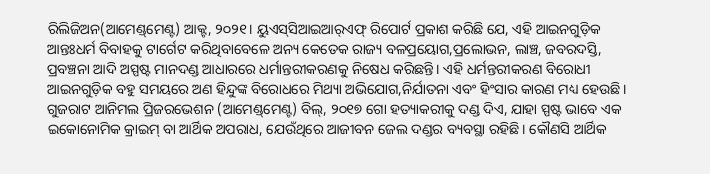ରିଲିଜିଅନ(ଆମେଣ୍ଡ୍‌ମେଣ୍ଟ) ଆକ୍ଟ, ୨୦୨୧। ୟୁଏସ୍‌ସିଆଇଆର୍‌ଏଫ୍‌ ରିପୋର୍ଟ ପ୍ରକାଶ କରିଛି ଯେ, ଏହି ଆଇନଗୁଡ଼ିକ ଆନ୍ତଃଧର୍ମ ବିବାହକୁ ଟାର୍ଗେଟ କରିଥିବାବେଳେ ଅନ୍ୟ କେତେକ ରାଜ୍ୟ ବଳପ୍ରୟୋଗ,ପ୍ରଲୋଭନ, ଲାଞ୍ଚ, ଜବରଦସ୍ତି, ପ୍ରବଞ୍ଚନା ଆଦି ଅସ୍ପଷ୍ଟ ମାନଦଣ୍ଡ ଆଧାରରେ ଧର୍ମାନ୍ତରୀକରଣକୁ ନିଷେଧ କରିଛନ୍ତି। ଏହି ଧର୍ମନ୍ତରୀକରଣ ବିରୋଧୀ ଆଇନଗୁଡ଼ିକ ବହୁ ସମୟରେ ଅଣ ହିନ୍ଦୁଙ୍କ ବିରୋଧରେ ମିଥ୍ୟା ଅଭିଯୋଗ,ନିର୍ଯାତନା ଏବଂ ହିଂସାର କାରଣ ମଧ୍ୟ ହେଉଛି।
ଗୁଜରାଟ ଆନିମଲ ପ୍ରିଜରଭେଶନ (ଆମେଣ୍ଡ୍‌ମେଣ୍ଟ) ବିଲ୍‌, ୨୦୧୭ ଗୋ ହତ୍ୟାକରୀକୁ ଦଣ୍ଡ ଦିଏ, ଯାହା ସ୍ପଷ୍ଟ ଭାବେ ଏକ ଇକୋନୋମିକ କ୍ରାଇମ୍‌ ବା ଆର୍ଥିକ ଅପରାଧ, ଯେଉଁଥିରେ ଆଜୀବନ ଜେଲ ଦଣ୍ଡର ବ୍ୟବସ୍ଥା ରହିଛି। କୌଣସି ଆର୍ଥିକ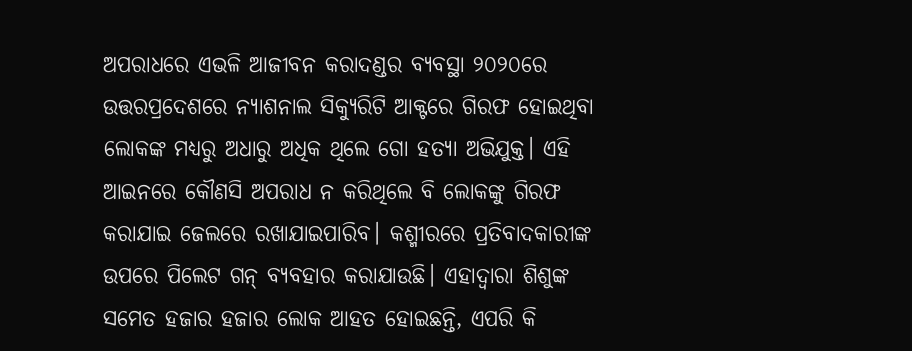ଅପରାଧରେ ଏଭଳି ଆଜୀବନ କରାଦଣ୍ଡର ବ୍ୟବସ୍ଥା ୨୦୨୦ରେ ଉତ୍ତରପ୍ରଦେଶରେ ନ୍ୟାଶନାଲ ସିକ୍ୟୁରିଟି ଆକ୍ଟରେ ଗିରଫ ହୋଇଥିବା ଲୋକଙ୍କ ମଧ୍ୟରୁ ଅଧାରୁ ଅଧିକ ଥିଲେ ଗୋ ହତ୍ୟା ଅଭିଯୁକ୍ତ। ଏହି ଆଇନରେ କୌଣସି ଅପରାଧ ନ କରିଥିଲେ ବି ଲୋକଙ୍କୁ ଗିରଫ କରାଯାଇ ଜେଲରେ ରଖାଯାଇପାରିବ। କଶ୍ମୀରରେ ପ୍ରତିବାଦକାରୀଙ୍କ ଉପରେ ପିଲେଟ ଗନ୍‌ ବ୍ୟବହାର କରାଯାଉଛି। ଏହାଦ୍ୱାରା ଶିଶୁଙ୍କ ସମେତ ହଜାର ହଜାର ଲୋକ ଆହତ ହୋଇଛନ୍ତି, ଏପରି କି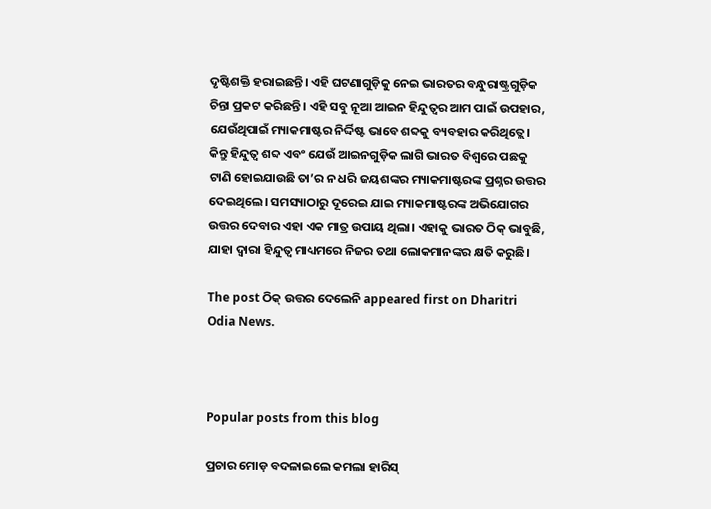ଦୃଷ୍ଟିଶକ୍ତି ହରାଇଛନ୍ତି। ଏହି ଘଟଣାଗୁଡ଼ିକୁ ନେଇ ଭାରତର ବନ୍ଧୁରାଷ୍ଟ୍ରଗୁଡ଼ିକ ଚିନ୍ତା ପ୍ରକଟ କରିଛନ୍ତି। ଏହି ସବୁ ନୂଆ ଆଇନ ହିନ୍ଦୁତ୍ୱର ଆମ ପାଇଁ ଉପହାର, ଯେଉଁଥିପାଇଁ ମ୍ୟାକମାଷ୍ଟର ନିର୍ଦ୍ଦିଷ୍ଟ ଭାବେ ଶବ୍ଦକୁ ବ୍ୟବହାର କରିଥିତ୍ଲେ। କିନ୍ତୁ ହିନ୍ଦୁତ୍ୱ ଶବ୍ଦ ଏବଂ ଯେଉଁ ଆଇନଗୁଡ଼ିକ ଲାଗି ଭାରତ ବିଶ୍ୱରେ ପଛକୁ ଟାଣି ହୋଇଯାଉଛି ତା’ର ନ ଧରି ଜୟଶଙ୍କର ମ୍ୟାକମାଷ୍ଟରଙ୍କ ପ୍ରଶ୍ନର ଉତ୍ତର ଦେଇଥିଲେ। ସମସ୍ୟାଠାରୁ ଦୂରେଇ ଯାଇ ମ୍ୟାକମାଷ୍ଟରଙ୍କ ଅଭିଯୋଗର ଉତ୍ତର ଦେବାର ଏହା ଏକ ମାତ୍ର ଉପାୟ ଥିଲା। ଏହାକୁ ଭାରତ ଠିକ୍‌ ଭାବୁଛି, ଯାହା ଦ୍ୱାରା ହିନ୍ଦୁତ୍ୱ ମାଧ୍ୟମରେ ନିଜର ତଥା ଲୋକମାନଙ୍କର କ୍ଷତି କରୁଛି।

The post ଠିକ୍‌ ଉତ୍ତର ଦେଲେନି appeared first on Dharitri Odia News.



Popular posts from this blog

ପ୍ରଚାର ମୋଡ଼ ବଦଳାଇଲେ କମଲା ହାରିସ୍‌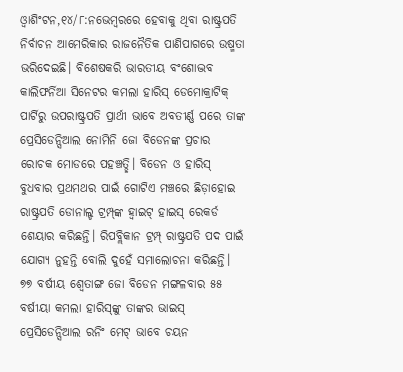ଓ୍ବାଶିଂଟନ,୧୪/୮:ନଭେମ୍ବରରେ ହେବାକୁ ଥିବା ରାଷ୍ଟ୍ରପତି ନିର୍ବାଚନ ଆମେରିକାର ରାଜନୈତିକ ପାଣିପାଗରେ ଉଷ୍ମତା ଭରିଦେଇଛି। ବିଶେଷକରି ଭାରତୀୟ ବଂଶୋଦ୍ଭବ କାଲିଫର୍ନିଆ ସିନେଟର କମଲା ହାରିସ୍‌ ଡେମୋକ୍ରାଟିକ୍‌ ପାର୍ଟିରୁ ଉପରାଷ୍ଟ୍ରପତି ପ୍ରାର୍ଥୀ ଭାବେ ଅବତୀର୍ଣ୍ଣ ପରେ ତାଙ୍କ ପ୍ରେସିଡେନ୍ସିଆଲ ନୋମିନି ଜୋ ବିଡେନଙ୍କ ପ୍ରଚାର ରୋଚକ ମୋଡରେ ପହଞ୍ଚତ୍ଛି। ବିଡେନ ଓ ହାରିସ୍‌ ବୁଧବାର ପ୍ରଥମଥର ପାଇଁ ଗୋଟିଏ ମଞ୍ଚରେ ଛିଡ଼ାହୋଇ ରାଷ୍ଟ୍ରପତି ଡୋନାଲ୍ଡ ଟ୍ରମ୍ପ୍‌ଙ୍କ ହ୍ବାଇଟ୍‌ ହାଇସ୍‌ ରେକର୍ଡ ଶେୟାର କରିଛନ୍ତି। ରିପବ୍ଲିକାନ ଟ୍ରମ୍ପ୍‌ ରାଷ୍ଟ୍ରପତି ପଦ ପାଇଁ ଯୋଗ୍ୟ ନୁହନ୍ତି ବୋଲି ଦୁହେଁ ସମାଲୋଚନା କରିଛନ୍ତି। ୭୭ ବର୍ଷୀୟ ଶ୍ୱେତାଙ୍ଗ ଜୋ ବିଡେନ ମଙ୍ଗଳବାର ୫୫ ବର୍ଷୀୟା କମଲା ହାରିସ୍‌ଙ୍କୁ ତାଙ୍କର ଭାଇସ୍‌ ପ୍ରେସିଡେନ୍ସିଆଲ ରନିଂ ମେଟ୍‌ ଭାବେ ଚୟନ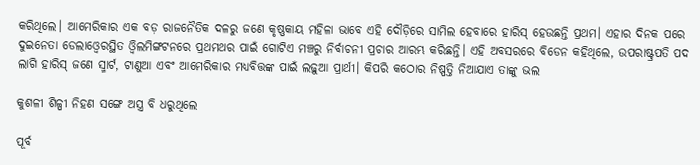କରିଥିଲେ। ଆମେରିକାର ଏକ ବଡ଼ ରାଜନୈତିକ ଦଳରୁ ଜଣେ କୃଷ୍ଣକାୟ ମହିଳା ଭାବେ ଏହି ଦୌଡ଼ିରେ ସାମିଲ ହେବାରେ ହାରିସ୍‌ ହେଉଛନ୍ତି ପ୍ରଥମ। ଏହାର ଦିନକ ପରେ ଦୁଇନେତା ଡେଲାଓ୍ବେରସ୍ଥିତ ଓ୍ବିଲମିଙ୍ଗଟନରେ ପ୍ରଥମଥର ପାଇଁ ଗୋଟିଏ ମଞ୍ଚରୁ ନିର୍ବାଚନୀ ପ୍ରଚାର ଆରମ୍ଭ କରିଛନ୍ତି। ଏହି ଅବସରରେ ବିଡେନ କହିଥିଲେ, ଉପରାଷ୍ଟ୍ରପତି ପଦ ଲାଗି ହାରିସ୍‌ ଜଣେ ସ୍ମାର୍ଟ, ଟାଣୁଆ ଏବଂ ଆମେରିକାର ମଧ୍ୟବିତ୍ତଙ୍କ ପାଇଁ ଲଢ଼ୁଆ ପ୍ରାର୍ଥୀ। କିପରି କଠୋର ନିଷ୍ପତ୍ତି ନିଆଯାଏ ତାଙ୍କୁ ଭଲ

କୁଶଳୀ ଶିଳ୍ପୀ ନିହଣ ସଙ୍ଗେ ଅସ୍ତ୍ର ବି ଧରୁଥିଲେ

ପୂର୍ବ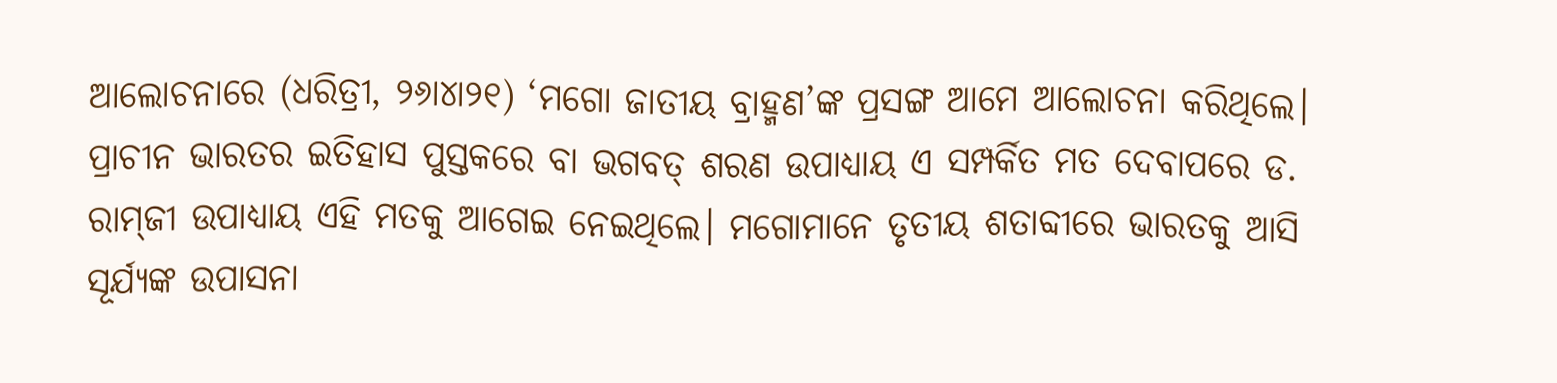ଆଲୋଚନାରେ (ଧରିତ୍ରୀ, ୨୬ା୪ା୨୧) ‘ମଗୋ ଜାତୀୟ ବ୍ରାହ୍ମଣ’ଙ୍କ ପ୍ରସଙ୍ଗ ଆମେ ଆଲୋଚନା କରିଥିଲେ। ପ୍ରାଚୀନ ଭାରତର ଇତିହାସ ପୁସ୍ତକରେ ବା ଭଗବତ୍‌ ଶରଣ ଉପାଧ୍ୟାୟ ଏ ସମ୍ପର୍କିତ ମତ ଦେବାପରେ ଡ. ରାମ୍‌ଜୀ ଉପାଧ୍ୟାୟ ଏହି ମତକୁ ଆଗେଇ ନେଇଥିଲେ। ମଗୋମାନେ ତୃତୀୟ ଶତାବ୍ଦୀରେ ଭାରତକୁ ଆସି ସୂର୍ଯ୍ୟଙ୍କ ଉପାସନା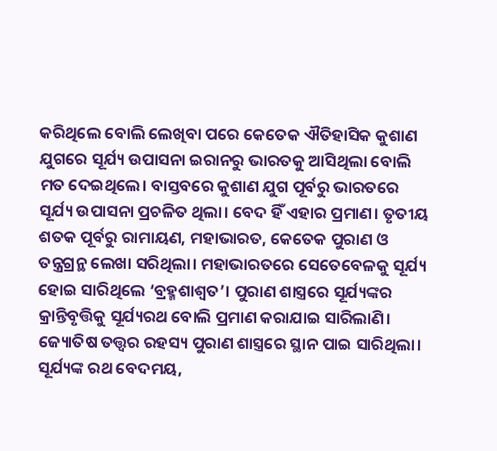କରିଥିଲେ ବୋଲି ଲେଖିବା ପରେ କେତେକ ଐତିହାସିକ କୁଶାଣ ଯୁଗରେ ସୂର୍ଯ୍ୟ ଉପାସନା ଇରାନରୁ ଭାରତକୁ ଆସିଥିଲା ବୋଲି ମତ ଦେଇଥିଲେ। ବାସ୍ତବରେ କୁଶାଣ ଯୁଗ ପୂର୍ବରୁ ଭାରତରେ ସୂର୍ଯ୍ୟ ଉପାସନା ପ୍ରଚଳିତ ଥିଲା। ବେଦ ହିଁ ଏହାର ପ୍ରମାଣ। ତୃତୀୟ ଶତକ ପୂର୍ବରୁ ରାମାୟଣ, ମହାଭାରତ, କେତେକ ପୁରାଣ ଓ ତନ୍ତ୍ରଗ୍ରନ୍ଥ ଲେଖା ସରିଥିଲା। ମହାଭାରତରେ ସେତେବେଳକୁ ସୂର୍ଯ୍ୟ ହୋଇ ସାରିଥିଲେ ‘ବ୍ରହ୍ମଶାଶ୍ୱତ’। ପୁରାଣ ଶାସ୍ତ୍ରରେ ସୂର୍ଯ୍ୟଙ୍କର କ୍ରାନ୍ତିବୃତ୍ତିକୁ ସୂର୍ଯ୍ୟରଥ ବୋଲି ପ୍ରମାଣ କରାଯାଇ ସାରିଲାଣି। ଜ୍ୟୋତିଷ ତତ୍ତ୍ୱର ରହସ୍ୟ ପୁରାଣ ଶାସ୍ତ୍ରରେ ସ୍ଥାନ ପାଇ ସାରିଥିଲା। ସୂର୍ଯ୍ୟଙ୍କ ରଥ ବେଦମୟ,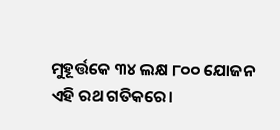ମୁହୂର୍ତ୍ତକେ ୩୪ ଲକ୍ଷ ୮୦୦ ଯୋଜନ ଏହି ରଥ ଗତିକରେ।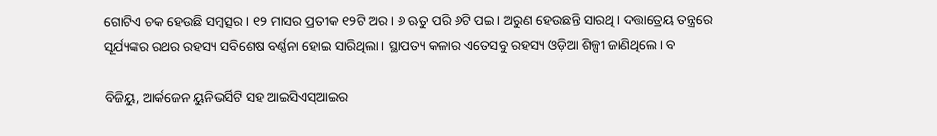ଗୋଟିଏ ଚକ ହେଉଛି ସମ୍ବତ୍ସର। ୧୨ ମାସର ପ୍ରତୀକ ୧୨ଟି ଅର। ୬ ଋତୁ ପରି ୬ଟି ପଇ। ଅରୁଣ ହେଉଛନ୍ତି ସାରଥି। ଦତ୍ତାତ୍ରେୟ ତନ୍ତ୍ରରେ ସୂର୍ଯ୍ୟଙ୍କର ରଥର ରହସ୍ୟ ସବିଶେଷ ବର୍ଣ୍ଣନା ହୋଇ ସାରିଥିଲା। ସ୍ଥାପତ୍ୟ କଳାର ଏତେସବୁ ରହସ୍ୟ ଓଡ଼ିଆ ଶିଳ୍ପୀ ଜାଣିଥିଲେ। ବ

ବିଜିୟୁ, ଆର୍କଜେନ ୟୁନିଭର୍ସିଟି ସହ ଆଇସିଏସ୍‌ଆଇର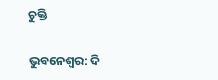ଚୁକ୍ତି

ଭୁବନେଶ୍ୱର: ଦି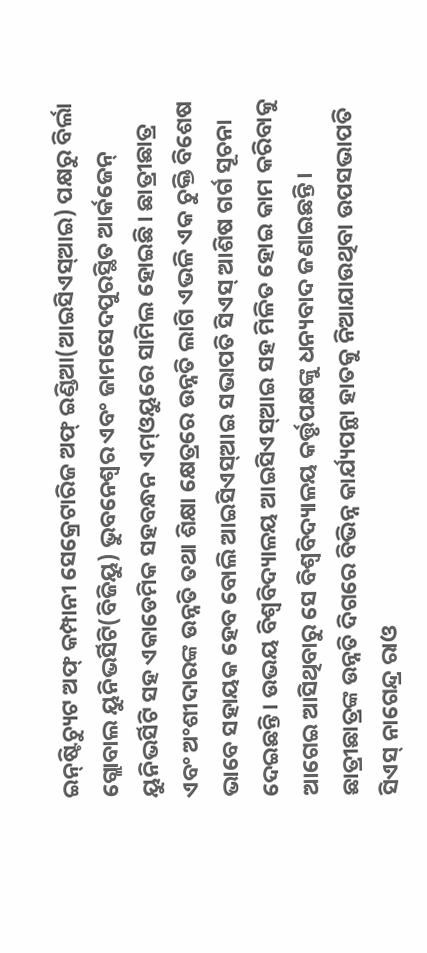ଇନ୍‌ଷ୍ଟିଚ୍ୟୁଟ ଅଫ୍‌ କମ୍ପାନୀ ସେକ୍ରେଟାରିଜ ଅଫ୍‌ ଇଣ୍ଡିଆ(ଆଇସିଏସ୍‌ଆଇ) ପକ୍ଷରୁ ବିର୍ଲା ଗ୍ଲୋବାଲ ୟୁନିଭର୍ସିଟି(ବିଜିୟୁ) ଭୁବନେଶ୍ୱର ଏବଂ ଜାମସେଦପୁରସ୍ଥିତ ଆର୍କଜେନ୍‌ ୟୁନିଭର୍ସିଟି ସହ ଏକାଡେମିକ ସହବନ୍ଧନ ଏମ୍‌ଓୟୁରେ ସାମିଲ ହୋଇଛି। ଛାତ୍ରୀଛାତ୍ର ଏବଂ ଅଂଶୀଦାରଙ୍କ ଉନ୍ନତି ତଥା ଶିକ୍ଷା କ୍ଷେତ୍ରରେ ଉନ୍ନତି ଲାଗି ଏଭଳି ଏକ ଚୁକ୍ତି ବିଶେଷ ଭାବେ ସହାୟକ ହେବ ବୋଲି ଆଇସିଏସ୍‌ଆଇ ସଭାପତି ସିଏସ୍‌ ଆଶିଷ ଗର୍ଗ ସୂଚନା ଦେଇଛନ୍ତି। ଉଭୟ ବିଶ୍ୱବିଦ୍ୟାଳୟ ଆଇସିଏସ୍‌ଆଇ ସହ ମିଳିତ ହୋଇ କାମ କରିବାକୁ ଆଗେଇ ଆସିଥିବାରୁ ସେ ବିଶ୍ୱବିଦ୍ୟାଳୟ କର୍ତ୍ତୃପକ୍ଷଙ୍କୁ ଧନ୍ୟବାଦ ଜଣାଇଛନ୍ତି। ଛାତ୍ରୀଛାତ୍ରଙ୍କ ଉନ୍ନତି ଦିଗରେ ବିଭିନ୍ନ କାର୍ଯ୍ୟପନ୍ଥା ହାତକୁ ନିଆଯାଉଥିବା ଉପସଭାପତି ସିଏସ୍‌ ନାଗେନ୍ଦ୍ର ରାଓ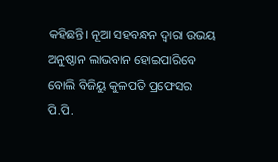କହିଛନ୍ତି। ନୂଆ ସହବନ୍ଧନ ଦ୍ୱାରା ଉଭୟ ଅନୁଷ୍ଠାନ ଲାଭବାନ ହୋଇପାରିବେ ବୋଲି ବିଜିୟୁ କୁଳପତି ପ୍ରଫେସର ପି.ପି.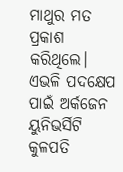ମାଥୁର ମତ ପ୍ରକାଶ କରିଥିଲେ। ଏଭଳି ପଦକ୍ଷେପ ପାଇଁ ଅର୍କଜେନ ୟୁନିଭର୍ସିଟି କୁଳପତି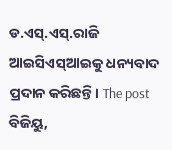ଡ.ଏସ୍‌.ଏସ୍‌.ରାଜି ଆଇସିଏସ୍‌ଆଇକୁ ଧନ୍ୟବାଦ ପ୍ରଦାନ କରିଛନ୍ତି। The post ବିଜିୟୁ,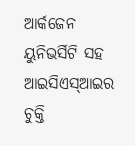ଆର୍କଜେନ ୟୁନିଭର୍ସିଟି ସହ ଆଇସିଏସ୍‌ଆଇର ଚୁକ୍ତି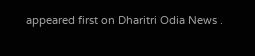appeared first on Dharitri Odia News .